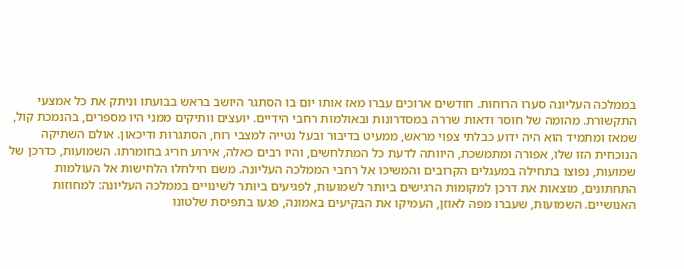בממלכה העליונה סערו הרוחות. חודשים ארוכים עברו מאז אותו יום בו הסתגר היושב בראש בבועתו וניתק את כל אמצעי התקשורת. מהומה של חוסר ודאות שררה במסדרונות ובאולמות רחבי הידיים. יועצים וותיקים ממני היו מספרים, בהנמכת קול, שמאז ומתמיד הוא היה ידוע כבלתי צפוי מראש, ממעיט בדיבור ובעל נטייה למצבי רוח, הסתגרות ודיכאון. אולם השתיקה הנוכחית הזו שלו, אפורה ומתמשכת, היוותה לדעת כל המתלחשים, והיו רבים כאלה, אירוע חריג בחומרתו. השמועות, כדרכן של שמועות, נפוצו בתחילה במעגלים הקרובים והמשיכו אל רחבי הממלכה העליונה. משם חילחלו הלחישות אל העולמות התחתונים, מוצאות את דרכן למקומות הרגישים ביותר לשמועות, לפגיעים ביותר לשינויים בממלכה העליונה: למחוזות האנושיים. השמועות, שעברו מפה לאוזן, העמיקו את הבקיעים באמונה, פגעו בתפיסת שלטונו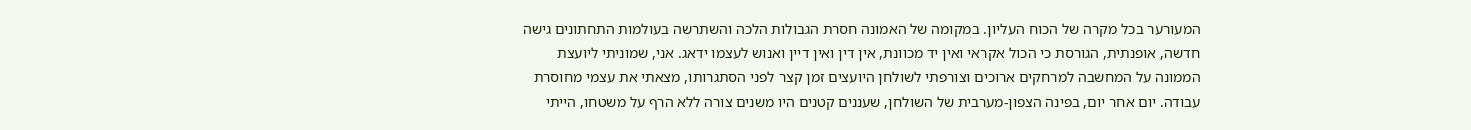המעורער בכל מקרה של הכוח העליון. במקומה של האמונה חסרת הגבולות הלכה והשתרשה בעולמות התחתונים גישה חדשה, אופנתית, הגורסת כי הכול אקראי ואין יד מכוונת, אין דין ואין דיין ואנוש לעצמו ידאג. אני, שמוניתי ליועצת הממונה על המחשבה למרחקים ארוכים וצורפתי לשולחן היועצים זמן קצר לפני הסתגרותו, מצאתי את עצמי מחוסרת עבודה. יום אחר יום, בפינה הצפון-מערבית של השולחן, שעננים קטנים היו משנים צורה ללא הרף על משטחו, הייתי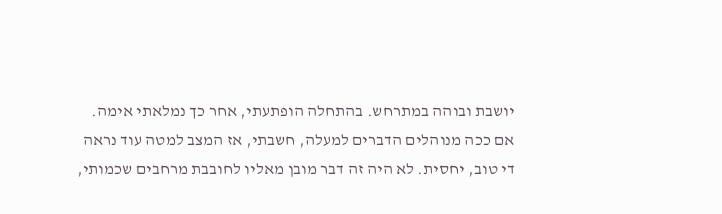יושבת ובוהה במתרחש. בהתחלה הופתעתי, אחר כך נמלאתי אימה. אם ככה מנוהלים הדברים למעלה, חשבתי, אז המצב למטה עוד נראה די טוב, יחסית. לא היה זה דבר מובן מאליו לחובבת מרחבים שכמותי,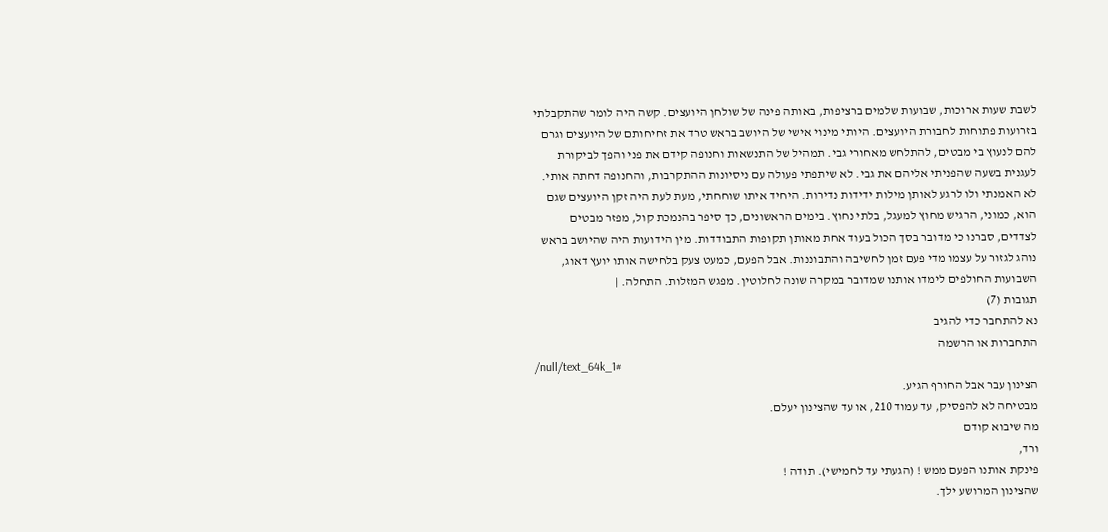לשבת שעות ארוכות, שבועות שלמים ברציפות, באותה פינה של שולחן היועצים. קשה היה לומר שהתקבלתי בזרועות פתוחות לחבורת היועצים. היותי מינוי אישי של היושב בראש טרד את זחיחותם של היועצים וגרם להם לנעוץ בי מבטים, להתלחש מאחורי גבי. תמהיל של התנשאות וחנופה קידם את פני והפך לביקורת לעגנית בשעה שהפניתי אליהם את גבי. לא שיתפתי פעולה עם ניסיונות ההתקרבות, והחנופה דחתה אותי. לא האמנתי ולו לרגע לאותן מילות ידידות נדירות. היחיד איתו שוחחתי, מעת לעת היה זקן היועצים שגם הוא, כמוני, הרגיש מחוץ למעגל, בלתי נחוץ. בימים הראשונים, כך סיפר בהנמכת קול, מפזר מבטים לצדדים, סברנו כי מדובר בסך הכול בעוד אחת מאותן תקופות התבודדות. מין הידועות היה שהיושב בראש נוהג לגזור על עצמו מדי פעם זמן לחשיבה והתבוננות. אבל הפעם, כמעט צעק בלחישה אותו יועץ דאוג, השבועות החולפים לימדו אותנו שמדובר במקרה שונה לחלוטין. מפגש המזלות. התחלה. |
תגובות (7)
נא להתחבר כדי להגיב
התחברות או הרשמה
/null/text_64k_1#
הצינון עבר אבל החורף הגיע.
מבטיחה לא להפסיק, עד עמוד 210, או עד שהצינון יעלם.
מה שיבוא קודם
ורד,
פינקת אותנו הפעם ממש ! (הגעתי עד לחמישי). תודה !
שהצינון המרושע ילך.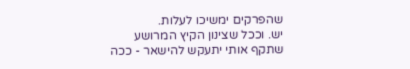שהפרקים ימשיכו לעלות.
יש. וככל שצינון הקיץ המרושע שתקף אותי יתעקש להישאר - ככה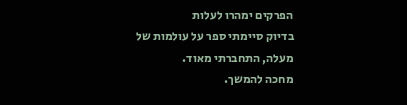הפרקים ימהרו לעלות
בדיוק סיימתי ספר על עולמות של מעלה, התחברתי מאוד.
מחכה להמשך.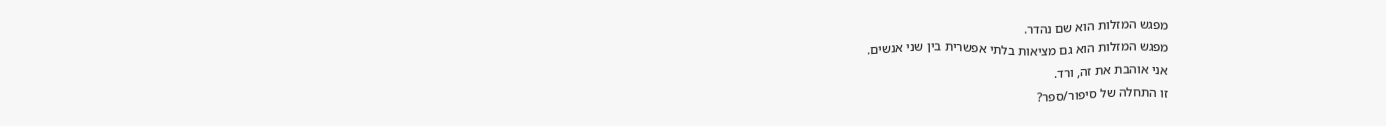מפגש המזלות הוא שם נהדר.
מפגש המזלות הוא גם מציאות בלתי אפשרית בין שני אנשים.
אני אוהבת את זה, ורד.
זו התחלה של סיפור/ספר?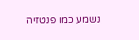נשמע כמו פנטזיה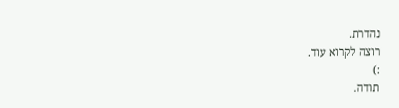נהדרת.
רוצה לקרוא עוד.
:)
תודה.